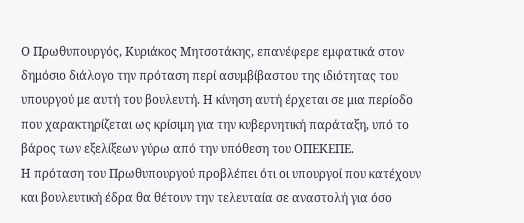Ο Πρωθυπουργός, Κυριάκος Μητσοτάκης, επανέφερε εμφατικά στον δημόσιο διάλογο την πρόταση περί ασυμβίβαστου της ιδιότητας του υπουργού με αυτή του βουλευτή. Η κίνηση αυτή έρχεται σε μια περίοδο που χαρακτηρίζεται ως κρίσιμη για την κυβερνητική παράταξη, υπό το βάρος των εξελίξεων γύρω από την υπόθεση του ΟΠΕΚΕΠΕ.
Η πρόταση του Πρωθυπουργού προβλέπει ότι οι υπουργοί που κατέχουν και βουλευτική έδρα θα θέτουν την τελευταία σε αναστολή για όσο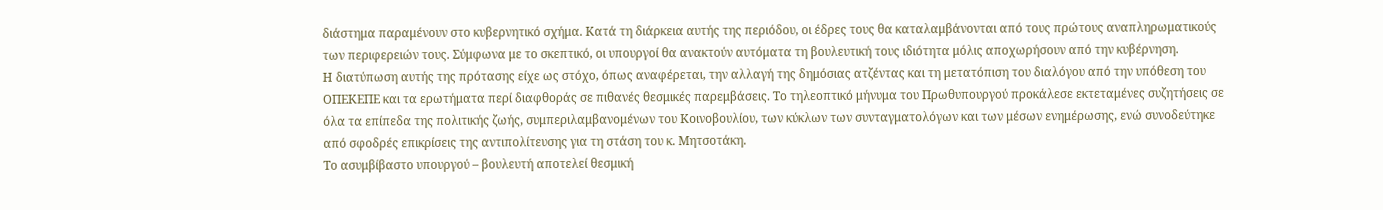διάστημα παραμένουν στο κυβερνητικό σχήμα. Κατά τη διάρκεια αυτής της περιόδου, οι έδρες τους θα καταλαμβάνονται από τους πρώτους αναπληρωματικούς των περιφερειών τους. Σύμφωνα με το σκεπτικό, οι υπουργοί θα ανακτούν αυτόματα τη βουλευτική τους ιδιότητα μόλις αποχωρήσουν από την κυβέρνηση.
Η διατύπωση αυτής της πρότασης είχε ως στόχο, όπως αναφέρεται, την αλλαγή της δημόσιας ατζέντας και τη μετατόπιση του διαλόγου από την υπόθεση του ΟΠΕΚΕΠΕ και τα ερωτήματα περί διαφθοράς σε πιθανές θεσμικές παρεμβάσεις. Το τηλεοπτικό μήνυμα του Πρωθυπουργού προκάλεσε εκτεταμένες συζητήσεις σε όλα τα επίπεδα της πολιτικής ζωής, συμπεριλαμβανομένων του Κοινοβουλίου, των κύκλων των συνταγματολόγων και των μέσων ενημέρωσης, ενώ συνοδεύτηκε από σφοδρές επικρίσεις της αντιπολίτευσης για τη στάση του κ. Μητσοτάκη.
Το ασυμβίβαστο υπουργού – βουλευτή αποτελεί θεσμική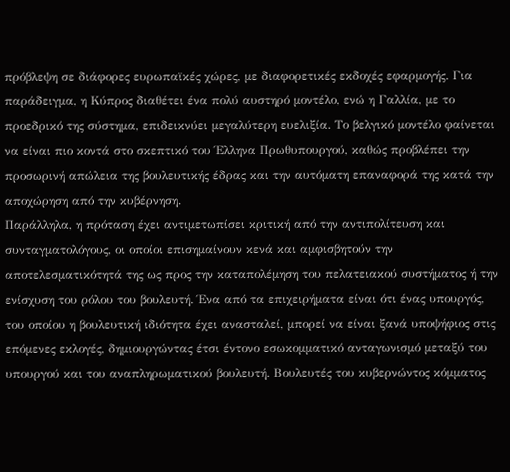πρόβλεψη σε διάφορες ευρωπαϊκές χώρες, με διαφορετικές εκδοχές εφαρμογής. Για παράδειγμα, η Κύπρος διαθέτει ένα πολύ αυστηρό μοντέλο, ενώ η Γαλλία, με το προεδρικό της σύστημα, επιδεικνύει μεγαλύτερη ευελιξία. Το βελγικό μοντέλο φαίνεται να είναι πιο κοντά στο σκεπτικό του Έλληνα Πρωθυπουργού, καθώς προβλέπει την προσωρινή απώλεια της βουλευτικής έδρας και την αυτόματη επαναφορά της κατά την αποχώρηση από την κυβέρνηση.
Παράλληλα, η πρόταση έχει αντιμετωπίσει κριτική από την αντιπολίτευση και συνταγματολόγους, οι οποίοι επισημαίνουν κενά και αμφισβητούν την αποτελεσματικότητά της ως προς την καταπολέμηση του πελατειακού συστήματος ή την ενίσχυση του ρόλου του βουλευτή. Ένα από τα επιχειρήματα είναι ότι ένας υπουργός, του οποίου η βουλευτική ιδιότητα έχει ανασταλεί, μπορεί να είναι ξανά υποψήφιος στις επόμενες εκλογές, δημιουργώντας έτσι έντονο εσωκομματικό ανταγωνισμό μεταξύ του υπουργού και του αναπληρωματικού βουλευτή. Βουλευτές του κυβερνώντος κόμματος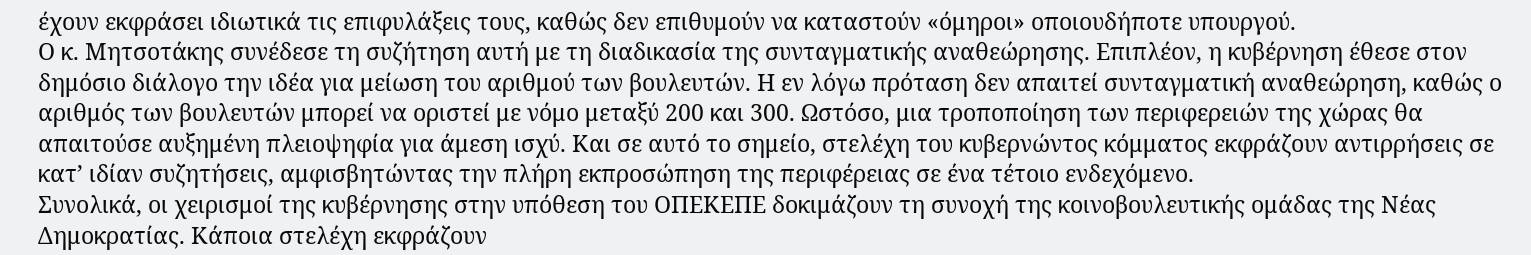έχουν εκφράσει ιδιωτικά τις επιφυλάξεις τους, καθώς δεν επιθυμούν να καταστούν «όμηροι» οποιουδήποτε υπουργού.
Ο κ. Μητσοτάκης συνέδεσε τη συζήτηση αυτή με τη διαδικασία της συνταγματικής αναθεώρησης. Επιπλέον, η κυβέρνηση έθεσε στον δημόσιο διάλογο την ιδέα για μείωση του αριθμού των βουλευτών. Η εν λόγω πρόταση δεν απαιτεί συνταγματική αναθεώρηση, καθώς ο αριθμός των βουλευτών μπορεί να οριστεί με νόμο μεταξύ 200 και 300. Ωστόσο, μια τροποποίηση των περιφερειών της χώρας θα απαιτούσε αυξημένη πλειοψηφία για άμεση ισχύ. Και σε αυτό το σημείο, στελέχη του κυβερνώντος κόμματος εκφράζουν αντιρρήσεις σε κατ’ ιδίαν συζητήσεις, αμφισβητώντας την πλήρη εκπροσώπηση της περιφέρειας σε ένα τέτοιο ενδεχόμενο.
Συνολικά, οι χειρισμοί της κυβέρνησης στην υπόθεση του ΟΠΕΚΕΠΕ δοκιμάζουν τη συνοχή της κοινοβουλευτικής ομάδας της Νέας Δημοκρατίας. Κάποια στελέχη εκφράζουν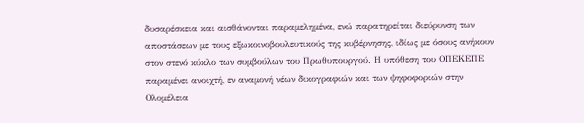δυσαρέσκεια και αισθάνονται παραμελημένα, ενώ παρατηρείται διεύρυνση των αποστάσεων με τους εξωκοινοβουλευτικούς της κυβέρνησης, ιδίως με όσους ανήκουν στον στενό κύκλο των συμβούλων του Πρωθυπουργού. Η υπόθεση του ΟΠΕΚΕΠΕ παραμένει ανοιχτή, εν αναμονή νέων δικογραφιών και των ψηφοφοριών στην Ολομέλεια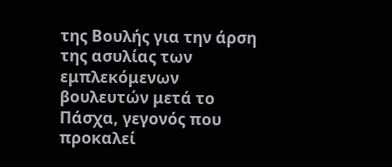της Βουλής για την άρση της ασυλίας των εμπλεκόμενων βουλευτών μετά το Πάσχα, γεγονός που προκαλεί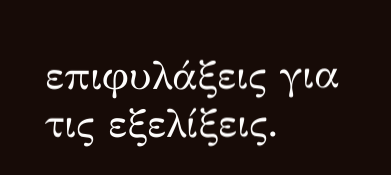επιφυλάξεις για τις εξελίξεις.